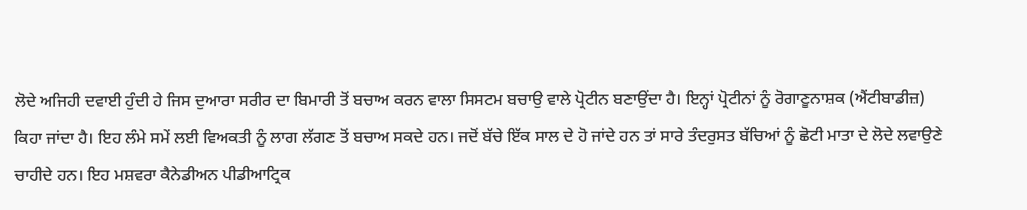ਲੋਦੇ ਅਜਿਹੀ ਦਵਾਈ ਹੁੰਦੀ ਹੇ ਜਿਸ ਦੁਆਰਾ ਸਰੀਰ ਦਾ ਬਿਮਾਰੀ ਤੋਂ ਬਚਾਅ ਕਰਨ ਵਾਲਾ ਸਿਸਟਮ ਬਚਾਉ ਵਾਲੇ ਪ੍ਰੋਟੀਨ ਬਣਾਉਂਦਾ ਹੈ। ਇਨ੍ਹਾਂ ਪ੍ਰੋਟੀਨਾਂ ਨੂੰ ਰੋਗਾਣੂਨਾਸ਼ਕ (ਐਂਟੀਬਾਡੀਜ਼) ਕਿਹਾ ਜਾਂਦਾ ਹੈ। ਇਹ ਲੰਮੇ ਸਮੇਂ ਲਈ ਵਿਅਕਤੀ ਨੂੰ ਲਾਗ ਲੱਗਣ ਤੋਂ ਬਚਾਅ ਸਕਦੇ ਹਨ। ਜਦੋਂ ਬੱਚੇ ਇੱਕ ਸਾਲ ਦੇ ਹੋ ਜਾਂਦੇ ਹਨ ਤਾਂ ਸਾਰੇ ਤੰਦਰੁਸਤ ਬੱਚਿਆਂ ਨੂੰ ਛੋਟੀ ਮਾਤਾ ਦੇ ਲੋਦੇ ਲਵਾਉਣੇ ਚਾਹੀਦੇ ਹਨ। ਇਹ ਮਸ਼ਵਰਾ ਕੈਨੇਡੀਅਨ ਪੀਡੀਆਟ੍ਰਿਕ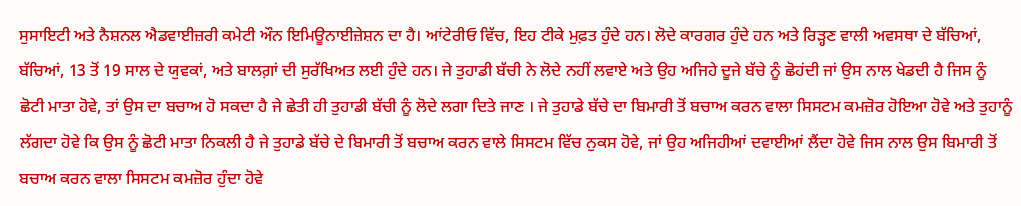ਸੁਸਾਇਟੀ ਅਤੇ ਨੈਸ਼ਨਲ ਐਡਵਾਈਜ਼ਰੀ ਕਮੇਟੀ ਔਨ ਇਮਿਊਨਾਈਜ਼ੇਸ਼ਨ ਦਾ ਹੈ। ਆਂਟੇਰੀਓ ਵਿੱਚ, ਇਹ ਟੀਕੇ ਮੁਫ਼ਤ ਹੁੰਦੇ ਹਨ। ਲੋਦੇ ਕਾਰਗਰ ਹੁੰਦੇ ਹਨ ਅਤੇ ਰਿੜ੍ਹਣ ਵਾਲੀ ਅਵਸਥਾ ਦੇ ਬੱਚਿਆਂ, ਬੱਚਿਆਂ, 13 ਤੋਂ 19 ਸਾਲ ਦੇ ਯੁਵਕਾਂ, ਅਤੇ ਬਾਲਗ਼ਾਂ ਦੀ ਸੁਰੱਖਿਅਤ ਲਈ ਹੁੰਦੇ ਹਨ। ਜੇ ਤੁਹਾਡੀ ਬੱਚੀ ਨੇ ਲੋਦੇ ਨਹੀਂ ਲਵਾਏ ਅਤੇ ਉਹ ਅਜਿਹੇ ਦੂਜੇ ਬੱਚੇ ਨੂੰ ਛੋਹਂਦੀ ਜਾਂ ਉਸ ਨਾਲ ਖੇਡਦੀ ਹੈ ਜਿਸ ਨੂੰ ਛੋਟੀ ਮਾਤਾ ਹੋਵੇ, ਤਾਂ ਉਸ ਦਾ ਬਚਾਅ ਹੋ ਸਕਦਾ ਹੈ ਜੇ ਛੇਤੀ ਹੀ ਤੁਹਾਡੀ ਬੱਚੀ ਨੂੰ ਲੋਦੇ ਲਗਾ ਦਿਤੇ ਜਾਣ । ਜੇ ਤੁਹਾਡੇ ਬੱਚੇ ਦਾ ਬਿਮਾਰੀ ਤੋਂ ਬਚਾਅ ਕਰਨ ਵਾਲਾ ਸਿਸਟਮ ਕਮਜ਼ੋਰ ਹੋਇਆ ਹੋਵੇ ਅਤੇ ਤੁਹਾਨੂੰ ਲੱਗਦਾ ਹੋਵੇ ਕਿ ਉਸ ਨੂੰ ਛੋਟੀ ਮਾਤਾ ਨਿਕਲੀ ਹੈ ਜੇ ਤੁਹਾਡੇ ਬੱਚੇ ਦੇ ਬਿਮਾਰੀ ਤੋਂ ਬਚਾਅ ਕਰਨ ਵਾਲੇ ਸਿਸਟਮ ਵਿੱਚ ਨੁਕਸ ਹੋਵੇ, ਜਾਂ ਉਹ ਅਜਿਹੀਆਂ ਦਵਾਈਆਂ ਲੈਂਦਾ ਹੋਵੇ ਜਿਸ ਨਾਲ ਉਸ ਬਿਮਾਰੀ ਤੋਂ ਬਚਾਅ ਕਰਨ ਵਾਲਾ ਸਿਸਟਮ ਕਮਜ਼ੋਰ ਹੁੰਦਾ ਹੋਵੇ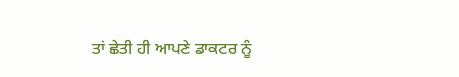ਤਾਂ ਛੇਤੀ ਹੀ ਆਪਣੇ ਡਾਕਟਰ ਨੂੰ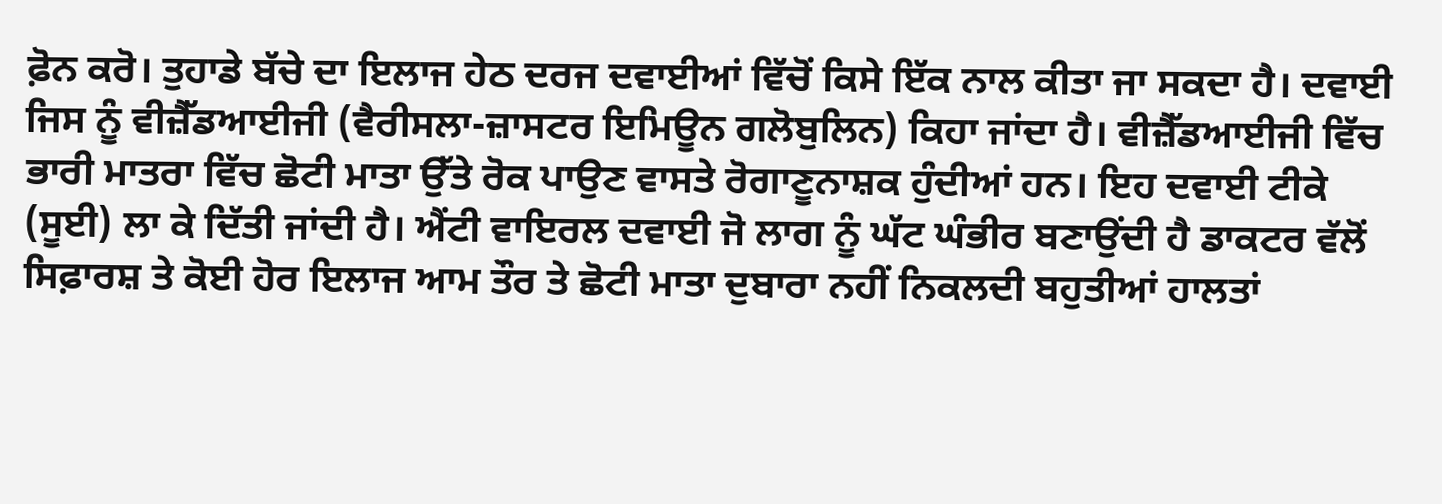ਫ਼ੋਨ ਕਰੋ। ਤੁਹਾਡੇ ਬੱਚੇ ਦਾ ਇਲਾਜ ਹੇਠ ਦਰਜ ਦਵਾਈਆਂ ਵਿੱਚੋਂ ਕਿਸੇ ਇੱਕ ਨਾਲ ਕੀਤਾ ਜਾ ਸਕਦਾ ਹੈ। ਦਵਾਈ ਜਿਸ ਨੂੰ ਵੀਜ਼ੈੱਡਆਈਜੀ (ਵੈਰੀਸਲਾ-ਜ਼ਾਸਟਰ ਇਮਿਊਨ ਗਲੋਬੁਲਿਨ) ਕਿਹਾ ਜਾਂਦਾ ਹੈ। ਵੀਜ਼ੈੱਡਆਈਜੀ ਵਿੱਚ ਭਾਰੀ ਮਾਤਰਾ ਵਿੱਚ ਛੋਟੀ ਮਾਤਾ ਉੱਤੇ ਰੋਕ ਪਾਉਣ ਵਾਸਤੇ ਰੋਗਾਣੂਨਾਸ਼ਕ ਹੁੰਦੀਆਂ ਹਨ। ਇਹ ਦਵਾਈ ਟੀਕੇ (ਸੂਈ) ਲਾ ਕੇ ਦਿੱਤੀ ਜਾਂਦੀ ਹੈ। ਐਂਟੀ ਵਾਇਰਲ ਦਵਾਈ ਜੋ ਲਾਗ ਨੂੰ ਘੱਟ ਘੰਭੀਰ ਬਣਾਉਂਦੀ ਹੈ ਡਾਕਟਰ ਵੱਲੋਂ ਸਿਫ਼ਾਰਸ਼ ਤੇ ਕੋਈ ਹੋਰ ਇਲਾਜ ਆਮ ਤੌਰ ਤੇ ਛੋਟੀ ਮਾਤਾ ਦੁਬਾਰਾ ਨਹੀਂ ਨਿਕਲਦੀ ਬਹੁਤੀਆਂ ਹਾਲਤਾਂ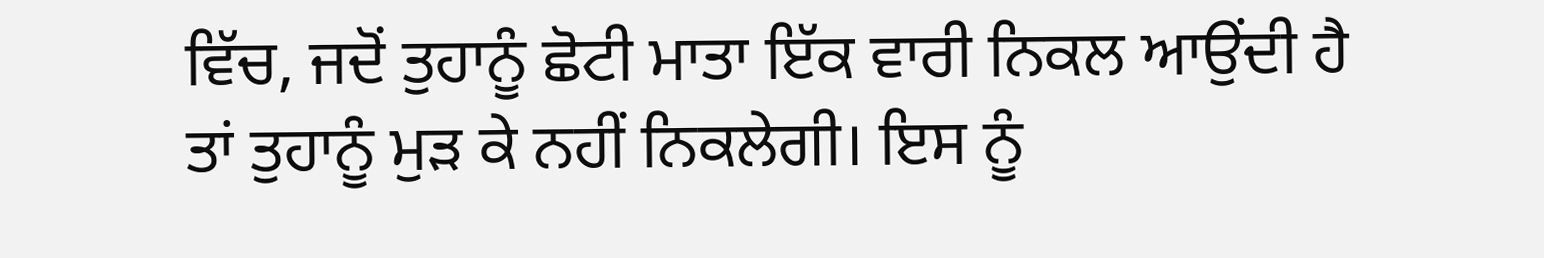ਵਿੱਚ, ਜਦੋਂ ਤੁਹਾਨੂੰ ਛੋਟੀ ਮਾਤਾ ਇੱਕ ਵਾਰੀ ਨਿਕਲ ਆਉਂਦੀ ਹੈ ਤਾਂ ਤੁਹਾਨੂੰ ਮੁੜ ਕੇ ਨਹੀਂ ਨਿਕਲੇਗੀ। ਇਸ ਨੂੰ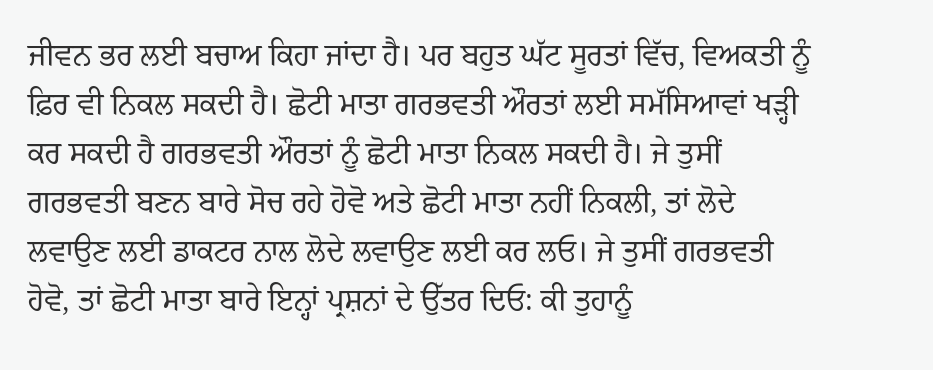ਜੀਵਨ ਭਰ ਲਈ ਬਚਾਅ ਕਿਹਾ ਜਾਂਦਾ ਹੈ। ਪਰ ਬਹੁਤ ਘੱਟ ਸੂਰਤਾਂ ਵਿੱਚ, ਵਿਅਕਤੀ ਨੂੰ ਫ਼ਿਰ ਵੀ ਨਿਕਲ ਸਕਦੀ ਹੈ। ਛੋਟੀ ਮਾਤਾ ਗਰਭਵਤੀ ਔਰਤਾਂ ਲਈ ਸਮੱਸਿਆਵਾਂ ਖੜ੍ਹੀ ਕਰ ਸਕਦੀ ਹੈ ਗਰਭਵਤੀ ਔਰਤਾਂ ਨੂੰ ਛੋਟੀ ਮਾਤਾ ਨਿਕਲ ਸਕਦੀ ਹੈ। ਜੇ ਤੁਸੀਂ ਗਰਭਵਤੀ ਬਣਨ ਬਾਰੇ ਸੋਚ ਰਹੇ ਹੋਵੋ ਅਤੇ ਛੋਟੀ ਮਾਤਾ ਨਹੀਂ ਨਿਕਲੀ, ਤਾਂ ਲੋਦੇ ਲਵਾਉਣ ਲਈ ਡਾਕਟਰ ਨਾਲ ਲੋਦੇ ਲਵਾਉਣ ਲਈ ਕਰ ਲਓ। ਜੇ ਤੁਸੀਂ ਗਰਭਵਤੀ ਹੋਵੋ, ਤਾਂ ਛੋਟੀ ਮਾਤਾ ਬਾਰੇ ਇਨ੍ਹਾਂ ਪ੍ਰਸ਼ਨਾਂ ਦੇ ਉੱਤਰ ਦਿਓ: ਕੀ ਤੁਹਾਨੂੰ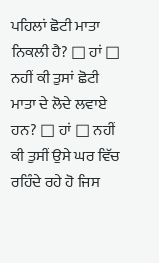ਪਹਿਲਾਂ ਛੋਟੀ ਮਾਤਾ ਨਿਕਲੀ ਹੈ? □ ਹਾਂ □ ਨਹੀਂ ਕੀ ਤੁਸਾਂ ਛੋਟੀ ਮਾਤਾ ਦੇ ਲੋਦੇ ਲਵਾਏ ਹਨ? □ ਹਾਂ □ ਨਹੀਂ ਕੀ ਤੁਸੀਂ ਉਸੇ ਘਰ ਵਿੱਚ ਰਹਿੰਦੇ ਰਹੇ ਹੋ ਜਿਸ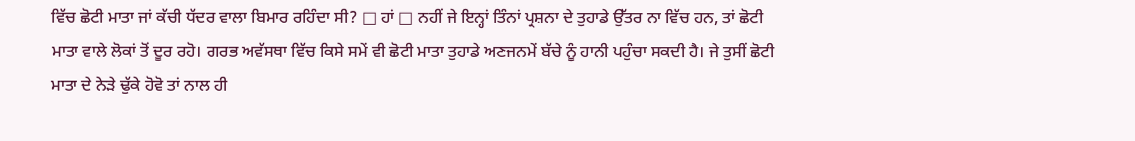ਵਿੱਚ ਛੋਟੀ ਮਾਤਾ ਜਾਂ ਕੱਚੀ ਧੱਦਰ ਵਾਲਾ ਬਿਮਾਰ ਰਹਿੰਦਾ ਸੀ? □ ਹਾਂ □ ਨਹੀਂ ਜੇ ਇਨ੍ਹਾਂ ਤਿੰਨਾਂ ਪ੍ਰਸ਼ਨਾ ਦੇ ਤੁਹਾਡੇ ਉੱਤਰ ਨਾ ਵਿੱਚ ਹਨ, ਤਾਂ ਛੋਟੀ ਮਾਤਾ ਵਾਲੇ ਲੋਕਾਂ ਤੋਂ ਦੂਰ ਰਹੋ। ਗਰਭ ਅਵੱਸਥਾ ਵਿੱਚ ਕਿਸੇ ਸਮੇਂ ਵੀ ਛੋਟੀ ਮਾਤਾ ਤੁਹਾਡੇ ਅਣਜਨਮੇਂ ਬੱਚੇ ਨੂੰ ਹਾਨੀ ਪਹੁੰਚਾ ਸਕਦੀ ਹੈ। ਜੇ ਤੁਸੀਂ ਛੋਟੀ ਮਾਤਾ ਦੇ ਨੇੜੇ ਢੁੱਕੇ ਹੋਵੋ ਤਾਂ ਨਾਲ ਹੀ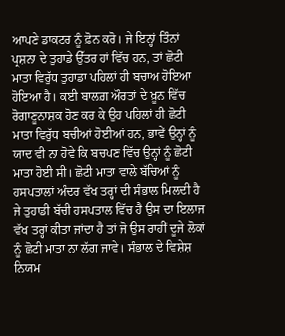ਆਪਣੇ ਡਾਕਟਰ ਨੂੰ ਫ਼ੋਨ ਕਰੋ। ਜੇ ਇਨ੍ਹਾਂ ਤਿੰਨਾਂ ਪ੍ਰਸ਼ਨਾ ਦੇ ਤੁਹਾਡੇ ਉੱਤਰ ਹਾਂ ਵਿੱਚ ਹਨ, ਤਾਂ ਛੋਟੀ ਮਾਤਾ ਵਿਰੁੱਧ ਤੁਹਾਡਾ ਪਹਿਲਾਂ ਹੀ ਬਚਾਅ ਹੋਇਆ ਹੋਇਆ ਹੈ। ਕਈ ਬਾਲਗ਼ ਔਰਤਾਂ ਦੇ ਖ਼ੂਨ ਵਿੱਚ ਰੋਗਾਣੂਨਾਸ਼ਕ ਹੋਣ ਕਰ ਕੇ ਉਹ ਪਹਿਲਾਂ ਹੀ ਛੋਟੀ ਮਾਤਾ ਵਿਰੁੱਧ ਬਚੀਆਂ ਹੋਈਆਂ ਹਨ, ਭਾਵੇਂ ਉਨ੍ਹਾਂ ਨੂੰ ਯਾਦ ਵੀ ਨਾ ਹੋਵੇ ਕਿ ਬਚਪਣ ਵਿੱਚ ਉਨ੍ਹਾਂ ਨੂੰ ਛੋਟੀ ਮਾਤਾ ਹੋਈ ਸੀ। ਛੋਟੀ ਮਾਤਾ ਵਾਲੇ ਬੱਚਿਆਂ ਨੂੰ ਹਸਪਤਾਲਾਂ ਅੰਦਰ ਵੱਖ ਤਰ੍ਹਾਂ ਦੀ ਸੰਭਾਲ ਮਿਲਦੀ ਹੈ ਜੇ ਤੁਹਾਡੀ ਬੱਚੀ ਹਸਪਤਾਲ ਵਿੱਚ ਹੈ ਉਸ ਦਾ ਇਲਾਜ ਵੱਖ ਤਰ੍ਹਾਂ ਕੀਤਾ ਜਾਂਦਾ ਹੈ ਤਾਂ ਜੋ ਉਸ ਰਾਹੀਂ ਦੂਜੇ ਲੋਕਾਂ ਨੂੰ ਛੋਟੀ ਮਾਤਾ ਨਾ ਲੱਗ ਜਾਵੇ। ਸੰਭਾਲ ਦੇ ਵਿਸ਼ੇਸ਼ ਨਿਯਮ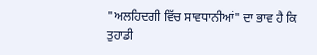"ਅਲਹਿਦਗੀ ਵਿੱਚ ਸਾਵਧਾਨੀਆਂ" ਦਾ ਭਾਵ ਹੈ ਕਿ ਤੁਹਾਡੀ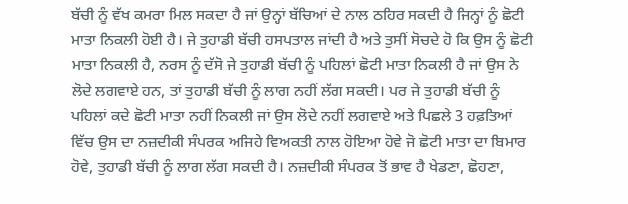ਬੱਚੀ ਨੂੰ ਵੱਖ ਕਮਰਾ ਮਿਲ ਸਕਦਾ ਹੈ ਜਾਂ ਉਨ੍ਹਾਂ ਬੱਚਿਆਂ ਦੇ ਨਾਲ ਠਹਿਰ ਸਕਦੀ ਹੈ ਜਿਨ੍ਹਾਂ ਨੂੰ ਛੋਟੀ ਮਾਤਾ ਨਿਕਲੀ ਹੋਈ ਹੈ। ਜੇ ਤੁਹਾਡੀ ਬੱਚੀ ਹਸਪਤਾਲ ਜਾਂਦੀ ਹੈ ਅਤੇ ਤੁਸੀਂ ਸੋਚਦੇ ਹੋ ਕਿ ਉਸ ਨੂੰ ਛੋਟੀ ਮਾਤਾ ਨਿਕਲੀ ਹੈ, ਨਰਸ ਨੂੰ ਦੱਸੋ ਜੇ ਤੁਹਾਡੀ ਬੱਚੀ ਨੂੰ ਪਹਿਲਾਂ ਛੋਟੀ ਮਾਤਾ ਨਿਕਲੀ ਹੈ ਜਾਂ ਉਸ ਨੇ ਲੋਦੇ ਲਗਵਾਏ ਹਨ, ਤਾਂ ਤੁਹਾਡੀ ਬੱਚੀ ਨੂੰ ਲਾਗ ਨਹੀਂ ਲੱਗ ਸਕਦੀ। ਪਰ ਜੇ ਤੁਹਾਡੀ ਬੱਚੀ ਨੂੰ ਪਹਿਲਾਂ ਕਦੇ ਛੋਟੀ ਮਾਤਾ ਨਹੀਂ ਨਿਕਲੀ ਜਾਂ ਉਸ ਲੋਦੇ ਨਹੀਂ ਲਗਵਾਏ ਅਤੇ ਪਿਛਲੇ 3 ਹਫ਼ਤਿਆਂ ਵਿੱਚ ਉਸ ਦਾ ਨਜ਼ਦੀਕੀ ਸੰਪਰਕ ਅਜਿਹੇ ਵਿਅਕਤੀ ਨਾਲ ਹੋਇਆ ਹੋਵੇ ਜੋ ਛੋਟੀ ਮਾਤਾ ਦਾ ਬਿਮਾਰ ਹੋਵੇ, ਤੁਹਾਡੀ ਬੱਚੀ ਨੂੰ ਲਾਗ ਲੱਗ ਸਕਦੀ ਹੈ। ਨਜ਼ਦੀਕੀ ਸੰਪਰਕ ਤੋਂ ਭਾਵ ਹੈ ਖੇਡਣਾ, ਛੋਹਣਾ,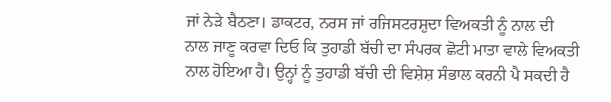ਜਾਂ ਨੇੜੇ ਬੈਠਣਾ। ਡਾਕਟਰ, ਨਰਸ ਜਾਂ ਰਜਿਸਟਰਸ਼ੁਦਾ ਵਿਅਕਤੀ ਨੂੰ ਨਾਲ ਦੀ ਨਾਲ ਜਾਣੂ ਕਰਵਾ ਦਿਓ ਕਿ ਤੁਹਾਡੀ ਬੱਚੀ ਦਾ ਸੰਪਰਕ ਛੋਟੀ ਮਾਤਾ ਵਾਲੇ ਵਿਅਕਤੀ ਨਾਲ ਹੋਇਆ ਹੈ। ਉਨ੍ਹਾਂ ਨੂੰ ਤੁਹਾਡੀ ਬੱਚੀ ਦੀ ਵਿਸ਼ੇਸ਼ ਸੰਭਾਲ ਕਰਨੀ ਪੈ ਸਕਦੀ ਹੈ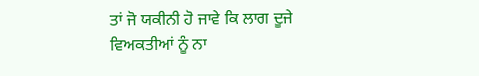ਤਾਂ ਜੋ ਯਕੀਨੀ ਹੋ ਜਾਵੇ ਕਿ ਲਾਗ ਦੂਜੇ ਵਿਅਕਤੀਆਂ ਨੂੰ ਨਾ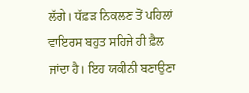ਲੱਗੇ। ਧੱਫ਼ੜ ਨਿਕਲਣ ਤੋਂ ਪਹਿਲਾਂ ਵਾਇਰਸ ਬਹੁਤ ਸਹਿਜੇ ਹੀ ਫ਼ੈਲ ਜਾਂਦਾ ਹੈ। ਇਹ ਯਕੀਨੀ ਬਣਾਉਣਾ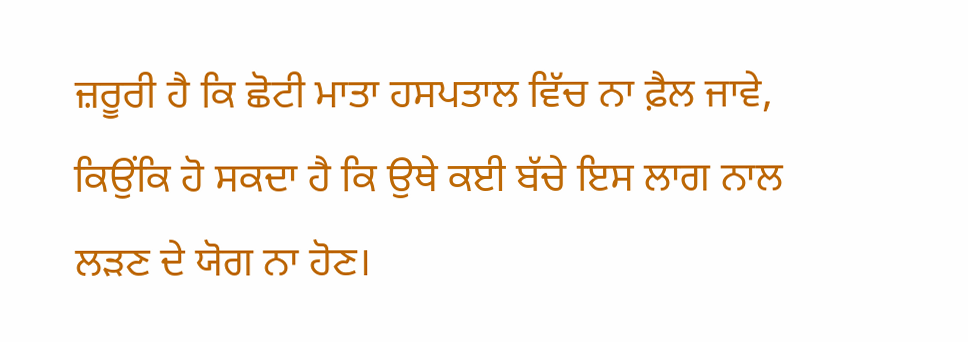ਜ਼ਰੂਰੀ ਹੈ ਕਿ ਛੋਟੀ ਮਾਤਾ ਹਸਪਤਾਲ ਵਿੱਚ ਨਾ ਫ਼ੈਲ ਜਾਵੇ, ਕਿਉਂਕਿ ਹੋ ਸਕਦਾ ਹੈ ਕਿ ਉਥੇ ਕਈ ਬੱਚੇ ਇਸ ਲਾਗ ਨਾਲ ਲੜਣ ਦੇ ਯੋਗ ਨਾ ਹੋਣ।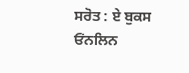ਸਰੋਤ : ਏ ਬੁਕਸ ਓਂਨਲਿਨ